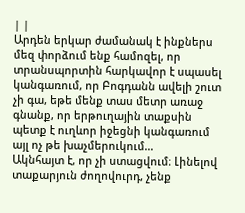| |
Արդեն երկար ժամանակ է ինքներս մեզ փորձում ենք համոզել, որ տրանսպորտին հարկավոր է սպասել կանգառում, որ Բոգդանն ավելի շուտ չի գա, եթե մենք տաս մետր առաջ գնանք, որ երթուղային տաքսին պետք է ուղևոր իջեցնի կանգառում այլ ոչ թե խաչմերուկում…
Ակնհայտ է, որ չի ստացվում։ Լինելով տաքարյուն ժողովուրդ, չենք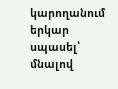կարողանում երկար սպասել՝ մնալով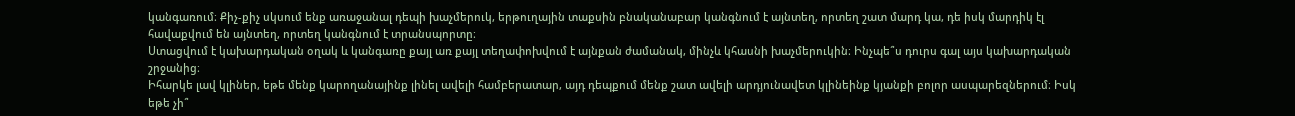կանգառում։ Քիչ-քիչ սկսում ենք առաջանալ դեպի խաչմերուկ, երթուղային տաքսին բնականաբար կանգնում է այնտեղ, որտեղ շատ մարդ կա, դե իսկ մարդիկ էլ հավաքվում են այնտեղ, որտեղ կանգնում է տրանսպորտը։
Ստացվում է կախարդական օղակ և կանգառը քայլ առ քայլ տեղափոխվում է այնքան ժամանակ, մինչև կհասնի խաչմերուկին։ Ինչպե՞ս դուրս գալ այս կախարդական շրջանից։
Իհարկե լավ կլիներ, եթե մենք կարողանայինք լինել ավելի համբերատար, այդ դեպքում մենք շատ ավելի արդյունավետ կլինեինք կյանքի բոլոր ասպարեզներում։ Իսկ եթե չի՞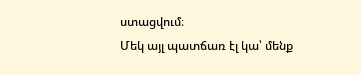ստացվում։
Մեկ այլ պատճառ էլ կա՝ մենք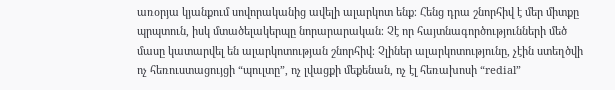առօրյա կյանքում սովորականից ավելի ալարկոտ ենք։ Հենց դրա շնորհիվ է մեր միտքը պրպտուն, իսկ մտածելակերպը նորարարական։ Չէ որ հայտնագործությունների մեծ մասը կատարվել են ալարկոտության շնորհիվ։ Չլիներ ալարկոտությունը, չէին ստեղծվի ոչ հեռուստացույցի “պուլտը”, ոչ լվացքի մեքենան, ոչ էլ հեռախոսի “redial”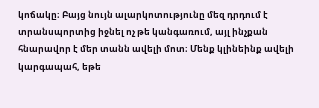կոճակը։ Բայց նույն ալարկոտությունը մեզ դրդում է տրանսպորտից իջնել ոչ թե կանգառում, այլ ինչքան հնարավոր է մեր տանն ավելի մոտ։ Մենք կլինեինք ավելի կարգապահ, եթե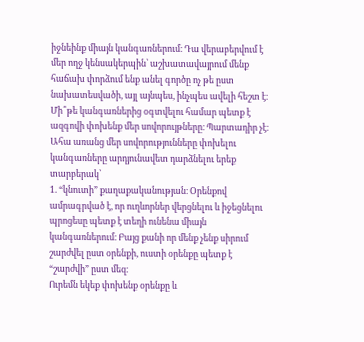իջնեինք միայն կանգառներում։ Դա վերաբերվում է մեր ողջ կենսակերպին՝ աշխատավայրում մենք հաճախ փորձում ենք անել գործը ոչ թե ըստ նախատեսվածի, այլ այնպես, ինչպես ավելի հեշտ է։
Մի՞թե կանգառներից օգտվելու համար պետք է ազգովի փոխենք մեր սովորույթները։ Պարտադիր չէ։ Ահա առանց մեր սովորությունները փոխելու կանգառները արդյունավետ դարձնելու երեք տարբերակ՝
1. “կնուտի” քաղաքականության։ Օրենքով ամրագրված է, որ ուղևորներ վերցնելու և իջեցնելու պրոցեսը պետք է տեղի ունենա միայն կանգառներում։ Բայց քանի որ մենք չենք սիրում շարժվել ըստ օրենքի, ուստի օրենքը պետք է “շարժվի” ըստ մեզ։
Ուրեմն եկեք փոխենք օրենքը և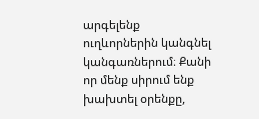արգելենք ուղևորներին կանգնել կանգառներում։ Քանի որ մենք սիրում ենք խախտել օրենքը,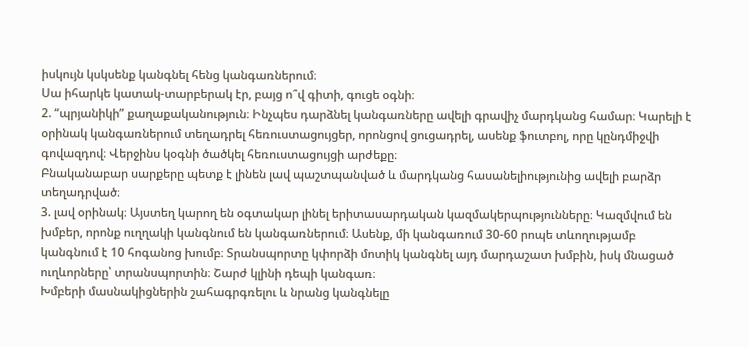իսկույն կսկսենք կանգնել հենց կանգառներում։
Սա իհարկե կատակ-տարբերակ էր, բայց ո՞վ գիտի, գուցե օգնի։
2. “պրյանիկի” քաղաքականություն։ Ինչպես դարձնել կանգառները ավելի գրավիչ մարդկանց համար։ Կարելի է օրինակ կանգառներում տեղադրել հեռուստացույցեր, որոնցով ցուցադրել, ասենք ֆուտբոլ, որը կընդմիջվի գովազդով։ Վերջինս կօգնի ծածկել հեռուստացույցի արժեքը։
Բնականաբար սարքերը պետք է լինեն լավ պաշտպանված և մարդկանց հասանելիությունից ավելի բարձր տեղադրված։
3. լավ օրինակ։ Այստեղ կարող են օգտակար լինել երիտասարդական կազմակերպությունները։ Կազմվում են խմբեր, որոնք ուղղակի կանգնում են կանգառներում։ Ասենք, մի կանգառում 30-60 րոպե տևողությամբ կանգնում է 10 հոգանոց խումբ։ Տրանսպորտը կփորձի մոտիկ կանգնել այդ մարդաշատ խմբին, իսկ մնացած ուղևորները՝ տրանսպորտին։ Շարժ կլինի դեպի կանգառ։
Խմբերի մասնակիցներին շահագրգռելու և նրանց կանգնելը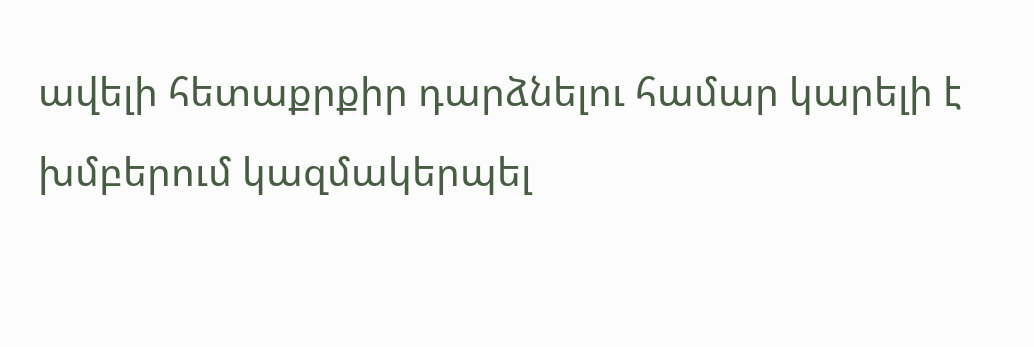ավելի հետաքրքիր դարձնելու համար կարելի է խմբերում կազմակերպել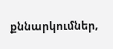քննարկումներ,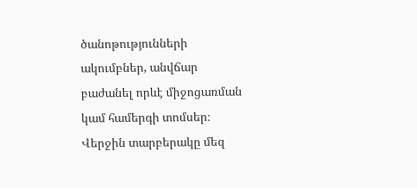ծանոթությունների ակումբներ, անվճար բաժանել որևէ միջոցառման կամ համերգի տոմսեր։
Վերջին տարբերակը մեզ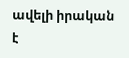ավելի իրական է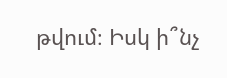թվում։ Իսկ ի՞նչ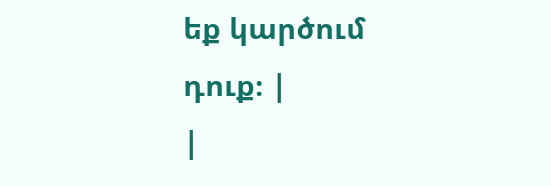եք կարծում դուք։ |
|